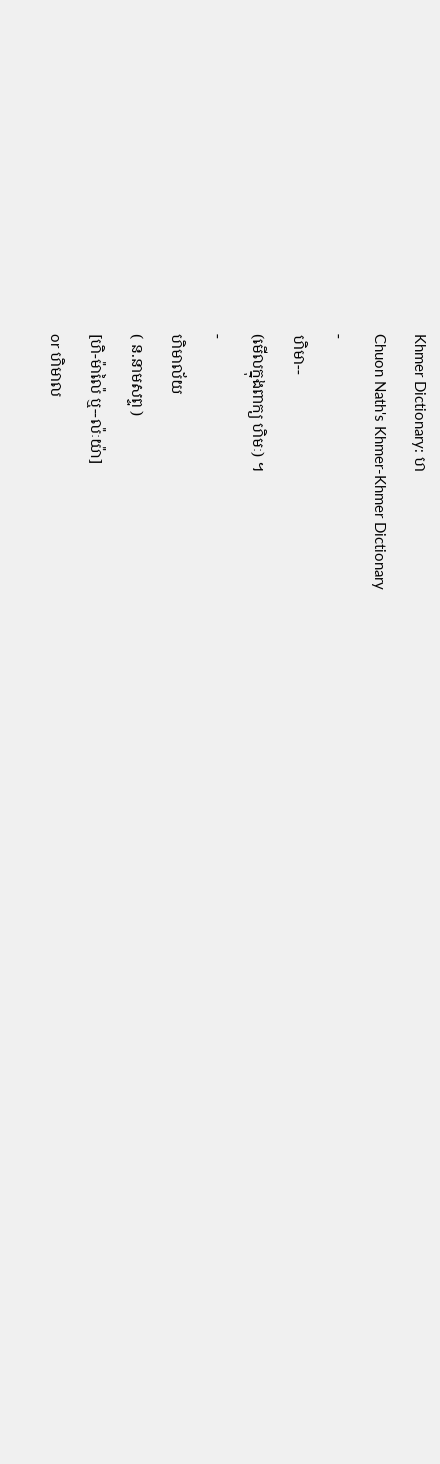Khmer Dictionary: ហ
Chuon Nath's Khmer-Khmer Dictionary
-
ហិមា--
(មើលក្នុងពាក្យ ហិមៈ) ។
-
ហិមាល័យ
( ន.នាមសព្ទ )
[ហិ-ម៉ាល៉ៃ ឬ--ល៉ៈយ៉ា]
or ហិមាល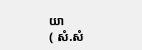យា
( សំ.សំ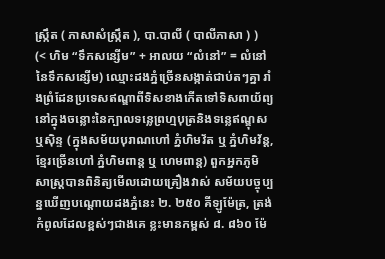ស្រ្កឹត ( ភាសាសំស្រ្កឹត ), បា.បាលី ( បាលីភាសា ) )
(< ហិម “ទឹកសន្សើម” + អាលយ “លំនៅ” = លំនៅនៃទឹកសន្សើម) ឈ្មោះដងភ្នំច្រើនសង្កាត់ជាប់តៗគ្នា រាំងព្រំដែនប្រទេសឥណ្ឌាពីទិសខាងកើតទៅទិសពាយ័ព្យ នៅក្នុងចន្លោះនៃក្បាលទន្លេព្រហ្មបុត្រនិងទន្លេឥណ្ឌុសឬស៊ិន្ទ (ក្នុងសម័យបុរាណហៅ ភ្នំហិមវ័ត ឬ ភ្នំហិមវ័ន្ត, ខ្មែរច្រើនហៅ ភ្នំហិមពាន្ត ឬ ហេមពាន្ត) ពួកអ្នកភូមិសាស្រ្តបានពិនិត្យមើលដោយគ្រឿងវាស់ សម័យបច្ចុប្បន្នឃើញបណ្តោយដងភ្នំនេះ ២. ២៥០ គីឡូម៉ែត្រ, ត្រង់កំពូលដែលខ្ពស់ៗជាងគេ ខ្លះមានកម្ពស់ ៨. ៨៦០ ម៉ែ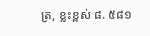ត្រ, ខ្លះខ្ពស់ ៨. ៥៨១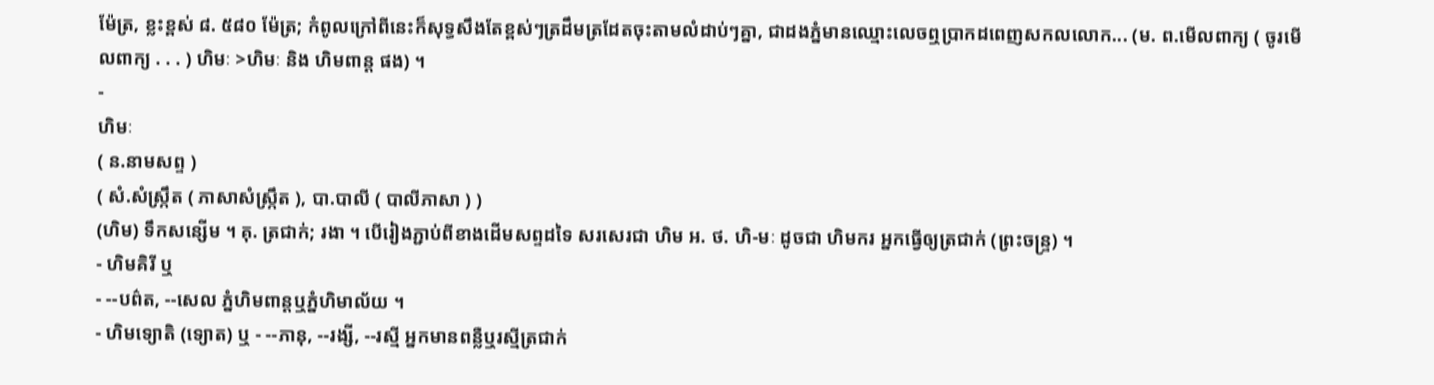ម៉ែត្រ, ខ្លះខ្ពស់ ៨. ៥៨០ ម៉ែត្រ; កំពូលក្រៅពីនេះក៏សុទ្ធសឹងតែខ្ពស់ៗត្រដឹមត្រដែតចុះតាមលំដាប់ៗគ្នា, ជាដងភ្នំមានឈ្មោះលេចឮប្រាកដពេញសកលលោក... (ម. ព.មើលពាក្យ ( ចូរមើលពាក្យ . . . ) ហិមៈ >ហិមៈ និង ហិមពាន្ត ផង) ។
-
ហិមៈ
( ន.នាមសព្ទ )
( សំ.សំស្រ្កឹត ( ភាសាសំស្រ្កឹត ), បា.បាលី ( បាលីភាសា ) )
(ហិម) ទឹកសន្សើម ។ គុ. ត្រជាក់; រងា ។ បើរៀងភ្ជាប់ពីខាងដើមសព្ទដទៃ សរសេរជា ហិម អ. ថ. ហិ-មៈ ដូចជា ហិមករ អ្នកធ្វើឲ្យត្រជាក់ (ព្រះចន្រ្ទ) ។
- ហិមគិរី ឬ
- --បព៌ត, --សេល ភ្នំហិមពាន្តឬភ្នំហិមាល័យ ។
- ហិមទ្យោតិ (ទ្យោត) ឬ - --ភានុ, --រង្សី, --រស្មី អ្នកមានពន្លឺឬរស្មីត្រជាក់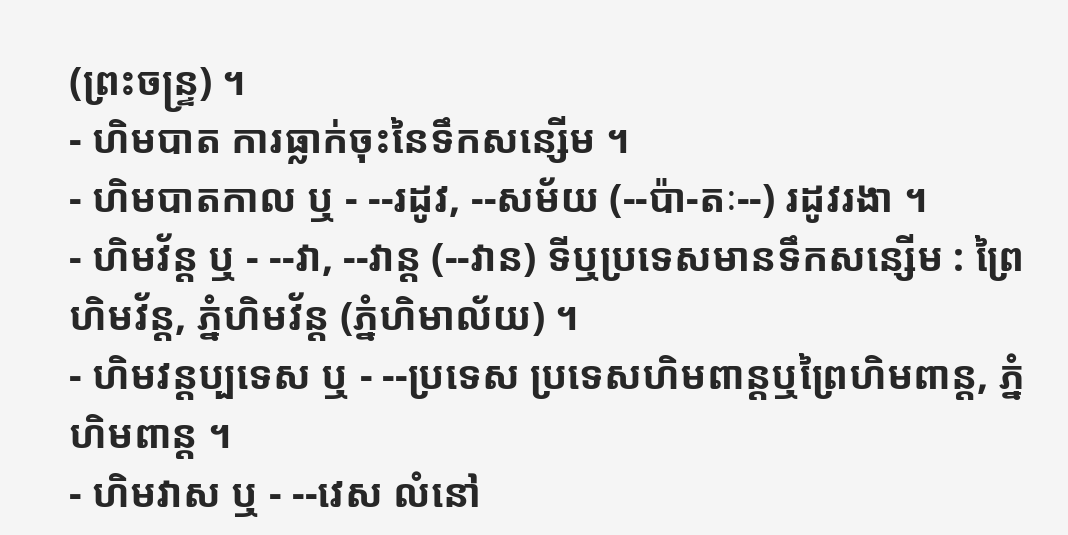(ព្រះចន្រ្ទ) ។
- ហិមបាត ការធ្លាក់ចុះនៃទឹកសន្សើម ។
- ហិមបាតកាល ឬ - --រដូវ, --សម័យ (--ប៉ា-តៈ--) រដូវរងា ។
- ហិមវ័ន្ត ឬ - --វា, --វាន្ត (--វាន) ទីឬប្រទេសមានទឹកសន្សើម : ព្រៃហិមវ័ន្ត, ភ្នំហិមវ័ន្ត (ភ្នំហិមាល័យ) ។
- ហិមវន្តប្បទេស ឬ - --ប្រទេស ប្រទេសហិមពាន្តឬព្រៃហិមពាន្ត, ភ្នំហិមពាន្ត ។
- ហិមវាស ឬ - --វេស លំនៅ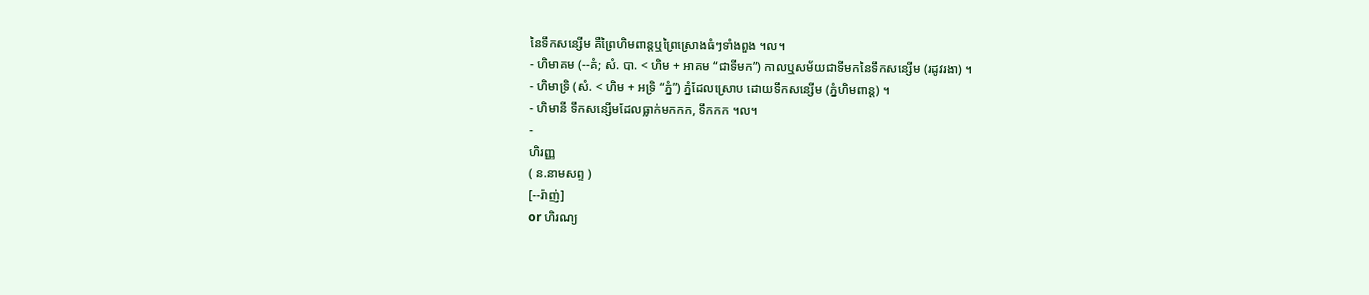នៃទឹកសន្សើម គឺព្រៃហិមពាន្តឬព្រៃស្រោងធំៗទាំងពួង ។ល។
- ហិមាគម (--គំ; សំ. បា. < ហិម + អាគម “ជាទីមក”) កាលឬសម័យជាទីមកនៃទឹកសន្សើម (រដូវរងា) ។
- ហិមាទ្រិ (សំ. < ហិម + អទ្រិ “ភ្នំ”) ភ្នំដែលស្រោប ដោយទឹកសន្សើម (ភ្នំហិមពាន្ត) ។
- ហិមានី ទឹកសន្សើមដែលធ្លាក់មកកក, ទឹកកក ។ល។
-
ហិរញ្ញ
( ន.នាមសព្ទ )
[--រ៉ាញ់]
or ហិរណ្យ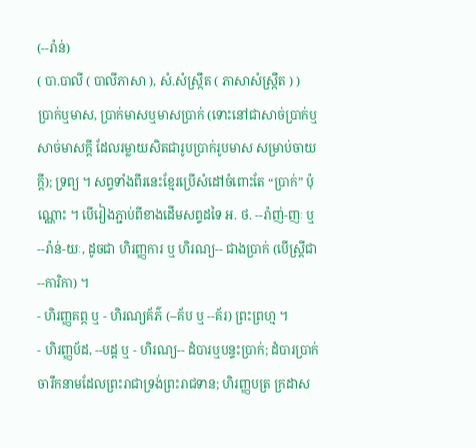(--រ៉ាន់)
( បា.បាលី ( បាលីភាសា ), សំ.សំស្រ្កឹត ( ភាសាសំស្រ្កឹត ) )
ប្រាក់ឬមាស, ប្រាក់មាសឬមាសប្រាក់ (ទោះនៅជាសាច់ប្រាក់ឬសាច់មាសក្តី ដែលរម្លាយសិតជារូបប្រាក់រូបមាស សម្រាប់ចាយក្តី); ទ្រព្យ ។ សព្ទទាំងពីរនេះខ្មែរប្រើសំដៅចំពោះតែ “ប្រាក់” ប៉ុណ្ណោះ ។ បើរៀងភ្ជាប់ពីខាងដើមសព្ទដទៃ អ. ថ. --រ៉ាញ់-ញៈ ឬ--រ៉ាន់-យៈ, ដូចជា ហិរញ្ញការ ឬ ហិរណ្យ-- ជាងប្រាក់ (បើស្រ្តីជា --ការិកា) ។
- ហិរញ្ញគព្ភ ឬ - ហិរណ្យគ័ភ៌ (--គ័ប ឬ --គ័រ) ព្រះព្រហ្ម ។
- ហិរញ្ញប័ដ, --បដ្ត ឬ - ហិរណ្យ-- ដំបារឬបន្ទះប្រាក់; ដំបារប្រាក់ចារឹកនាមដែលព្រះរាជាទ្រង់ព្រះរាជទាន; ហិរញ្ញបត្រ ក្រដាស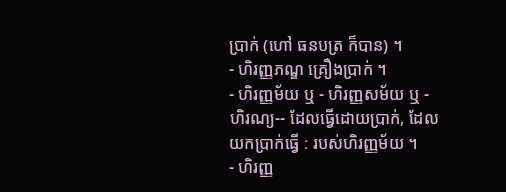ប្រាក់ (ហៅ ធនបត្រ ក៏បាន) ។
- ហិរញ្ញភណ្ឌ គ្រឿងប្រាក់ ។
- ហិរញ្ញម័យ ឬ - ហិរញ្ញសម័យ ឬ - ហិរណ្យ-- ដែលធ្វើដោយប្រាក់, ដែលយកប្រាក់ធ្វើ : របស់ហិរញ្ញម័យ ។
- ហិរញ្ញ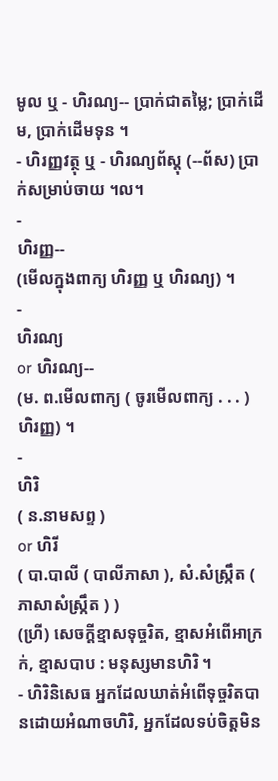មូល ឬ - ហិរណ្យ-- ប្រាក់ជាតម្លៃ; ប្រាក់ដើម, ប្រាក់ដើមទុន ។
- ហិរញ្ញវត្ថុ ឬ - ហិរណ្យព័ស្តុ (--ព័ស) ប្រាក់សម្រាប់ចាយ ។ល។
-
ហិរញ្ញ--
(មើលក្នុងពាក្យ ហិរញ្ញ ឬ ហិរណ្យ) ។
-
ហិរណ្យ
or ហិរណ្យ--
(ម. ព.មើលពាក្យ ( ចូរមើលពាក្យ . . . ) ហិរញ្ញ) ។
-
ហិរិ
( ន.នាមសព្ទ )
or ហិរី
( បា.បាលី ( បាលីភាសា ), សំ.សំស្រ្កឹត ( ភាសាសំស្រ្កឹត ) )
(ហ្រី) សេចក្ដីខ្មាសទុច្ចរិត, ខ្មាសអំពើអាក្រក់, ខ្មាសបាប : មនុស្សមានហិរិ ។
- ហិរិនិសេធ អ្នកដែលឃាត់អំពើទុច្ចរិតបានដោយអំណាចហិរិ, អ្នកដែលទប់ចិត្តមិន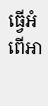ធ្វើអំពើអា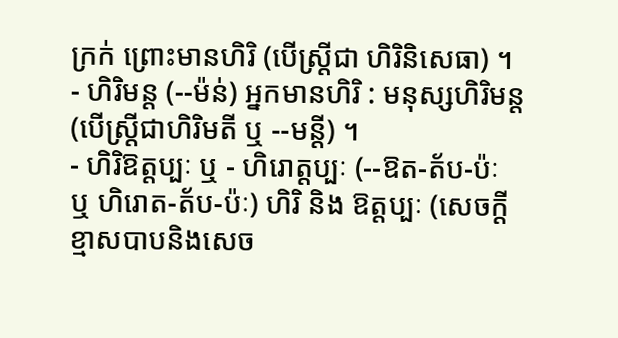ក្រក់ ព្រោះមានហិរិ (បើស្រ្តីជា ហិរិនិសេធា) ។
- ហិរិមន្ត (--ម៉ន់) អ្នកមានហិរិ : មនុស្សហិរិមន្ត (បើស្រ្តីជាហិរិមតី ឬ --មន្តី) ។
- ហិរិឱត្តប្បៈ ឬ - ហិរោត្តប្បៈ (--ឱត-ត័ប-ប៉ៈ ឬ ហិរោត-ត័ប-ប៉ៈ) ហិរិ និង ឱត្តប្បៈ (សេចក្ដីខ្មាសបាបនិងសេច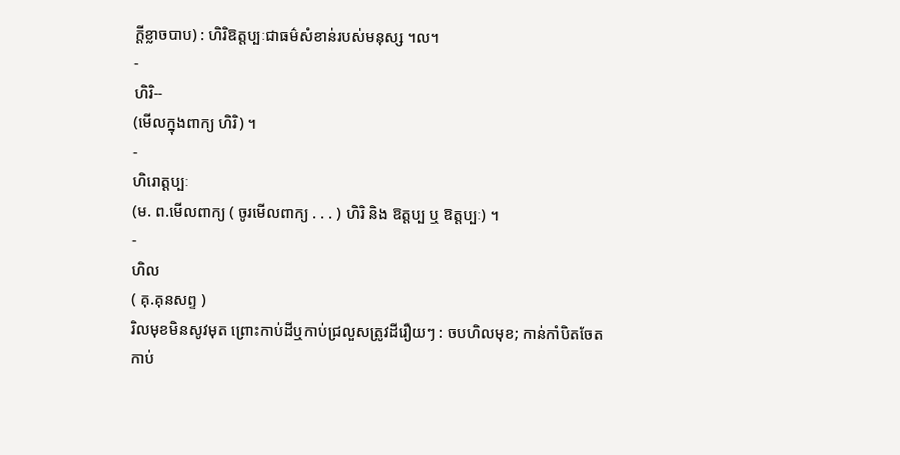ក្ដីខ្លាចបាប) : ហិរិឱត្តប្បៈជាធម៌សំខាន់របស់មនុស្ស ។ល។
-
ហិរិ--
(មើលក្នុងពាក្យ ហិរិ) ។
-
ហិរោត្តប្បៈ
(ម. ព.មើលពាក្យ ( ចូរមើលពាក្យ . . . ) ហិរិ និង ឱត្តប្ប ឬ ឱត្តប្បៈ) ។
-
ហិល
( គុ.គុនសព្ទ )
រិលមុខមិនសូវមុត ព្រោះកាប់ដីឬកាប់ជ្រលួសត្រូវដីរឿយៗ : ចបហិលមុខ; កាន់កាំបិតចែតកាប់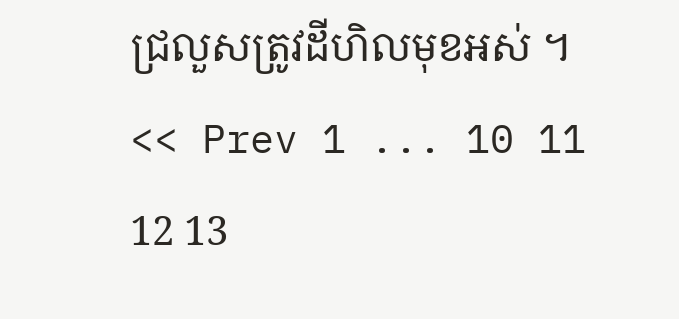ជ្រលួសត្រូវដីហិលមុខអស់ ។
<< Prev 1 ... 10 11 12 13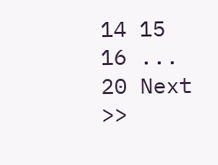14 15 16 ... 20 Next >>